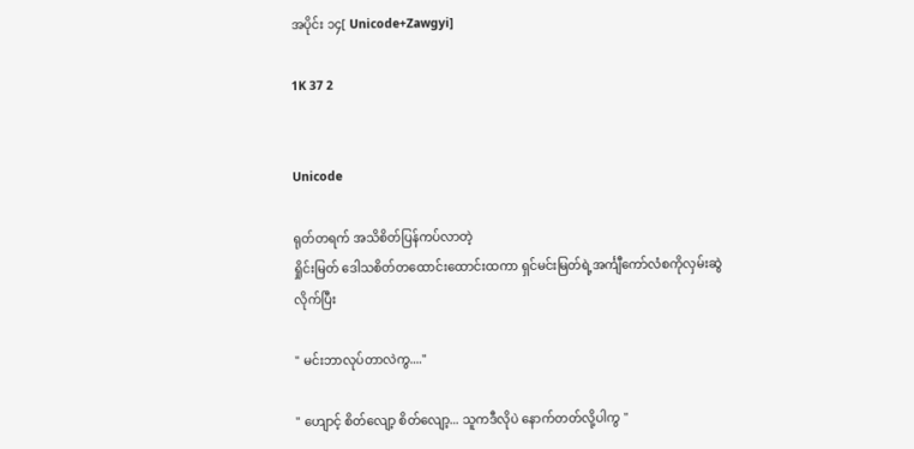အပိုင်း ၁၄[ Unicode+Zawgyi]

1K 37 2


Unicode

ရုတ်တရက် အသိစိတ်ပြန်ကပ်လာတဲ့
ရှိုင်းမြတ် ဒေါသစိတ်တထောင်းထောင်းထကာ ရှင်မင်းမြတ်ရဲ့အင်္ကျီကော်လံစကိုလှမ်းဆွဲလိုက်ပြီး

" မင်းဘာလုပ်တာလဲကွ...."

" ဟျောင့် စိတ်လျော့ စိတ်လျော့... သူကဒီလိုပဲ နောက်တတ်လို့ပါကွ "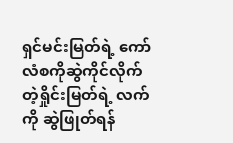ရှင်မင်းမြတ်ရဲ့ ကော်လံစကိုဆွဲကိုင်လိုက်တဲ့ရှိုင်းမြတ်ရဲ့ လက်ကို ဆွဲဖြုတ်ရန်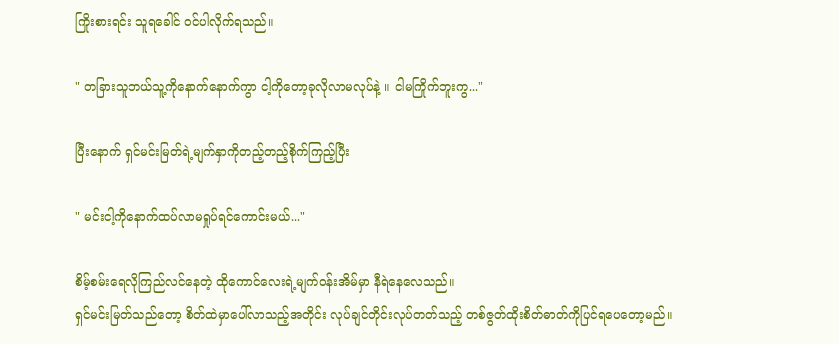ကြိုးစားရင်း သူရခေါင် ဝင်ပါလိုက်ရသည်။

" တခြားသူဘယ်သူ့ကိုနောက်နောက်ကွာ ငါ့ကိုတော့ခုလိုလာမလုပ်နဲ့ ။ ငါမကြိုက်ဘူးကွ..."

ပြီးနောက် ရှင်မင်းမြတ်ရဲ့မျက်နှာကိုတည့်တည့်စိုက်ကြည့်ပြီး

" မင်းငါ့ကိုနောက်ထပ်လာမရှုပ်ရင်ကောင်းမယ်..."

စိမ့်စမ်းရေလိုကြည်လင်နေတဲ့ ထိုကောင်လေးရဲ့မျက်ဝန်းအိမ်မှာ နီရဲနေလေသည်။
ရှင်မင်းမြတ်သည်တော့ စိတ်ထဲမှာပေါ်လာသည့်အတိုင်း လုပ်ချင်တိုင်းလုပ်တတ်သည့် တစ်ဇွတ်ထိုးစိတ်ဓာတ်ကိုပြင်ရပေတော့မည်။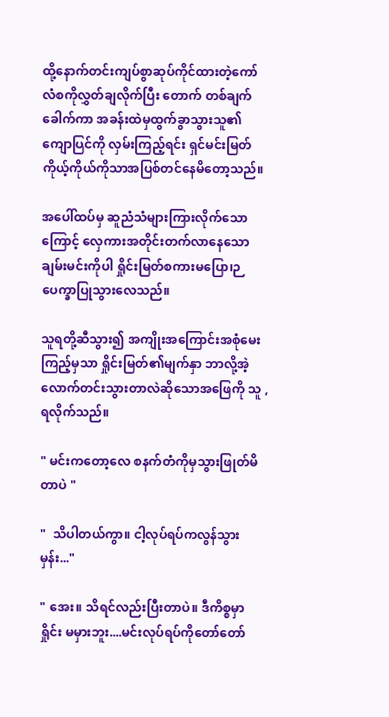ထို့နောက်တင်းကျပ်စွာဆုပ်ကိုင်ထားတဲ့ကော်လံစကိုလွှတ်ချလိုက်ပြီး တောက် တစ်ချက်ခေါက်ကာ အခန်းထဲမှထွက်ခွာသွားသူ၏ ကျောပြင်ကို လှမ်းကြည့်ရင်း ရှင်မင်းမြတ် ကိုယ့်ကိုယ်ကိုသာအပြစ်တင်နေမိတော့သည်။

အပေါ်ထပ်မှ ဆူညံသံများကြားလိုက်သောကြောင့် လှေကားအတိုင်းတက်လာနေသော ချမ်းမင်းကိုပါ ရှိုင်းမြတ်စကားမပြော၊ဉပေက္ခာပြုသွားလေသည်။

သူရတို့ဆီသွား၍ အကျိုးအကြောင်းအစုံမေးကြည့်မှသာ ရှိုင်းမြတ်၏မျက်နှာ ဘာလို့အဲ့လောက်တင်းသွားတာလဲဆိုသောအဖြေကို သူ , ရလိုက်သည်။

" မင်းကတော့လေ စနက်တံကိုမှသွားဖြုတ်မိတာပဲ "

"  သိပါတယ်ကွာ။ ငါ့လုပ်ရပ်ကလွန်သွားမှန်း..."

" အေး။ သိရင်လည်းပြီးတာပဲ။ ဒီကိစ္စမှာ ရှိုင်း မမှားဘူး....မင်းလုပ်ရပ်ကိုတော်တော်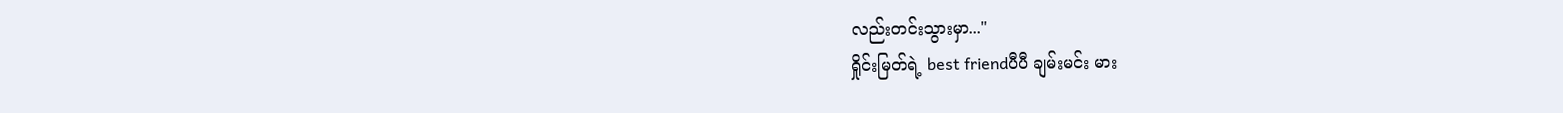လည်းတင်းသွားမှာ..."
ရှိုင်းမြတ်ရဲ့ best friendပီပီ ချမ်းမင်း မား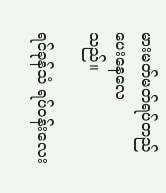မားမတ်မတ်ရပ်တည်ပေး‌နေလေ
သည်။

ရင်ခုန်သံ ရပ်ဝန်းလေး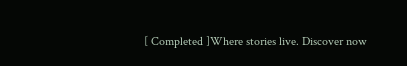[ Completed ]Where stories live. Discover now